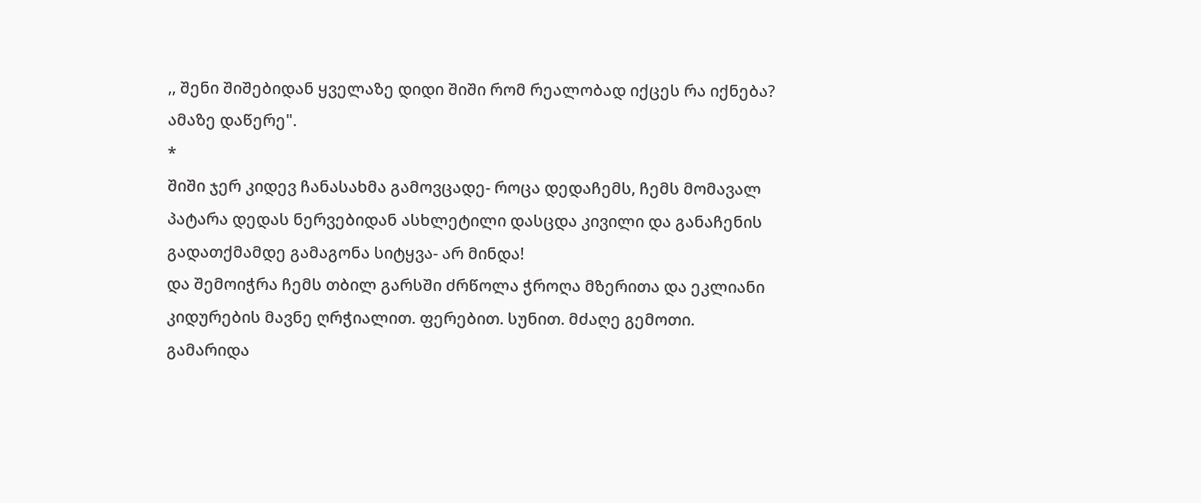,, შენი შიშებიდან ყველაზე დიდი შიში რომ რეალობად იქცეს რა იქნება? ამაზე დაწერე".
*
შიში ჯერ კიდევ ჩანასახმა გამოვცადე- როცა დედაჩემს, ჩემს მომავალ პატარა დედას ნერვებიდან ასხლეტილი დასცდა კივილი და განაჩენის გადათქმამდე გამაგონა სიტყვა- არ მინდა!
და შემოიჭრა ჩემს თბილ გარსში ძრწოლა ჭროღა მზერითა და ეკლიანი კიდურების მავნე ღრჭიალით. ფერებით. სუნით. მძაღე გემოთი.
გამარიდა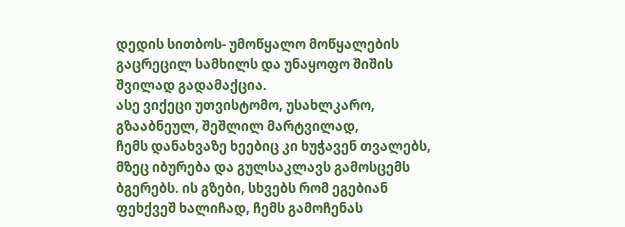დედის სითბოს- უმოწყალო მოწყალების გაცრეცილ სამხილს და უნაყოფო შიშის შვილად გადამაქცია.
ასე ვიქეცი უთვისტომო, უსახლკარო, გზააბნეულ, შეშლილ მარტვილად,
ჩემს დანახვაზე ხეებიც კი ხუჭავენ თვალებს, მზეც იბურება და გულსაკლავს გამოსცემს ბგერებს. ის გზები, სხვებს რომ ეგებიან ფეხქვეშ ხალიჩად, ჩემს გამოჩენას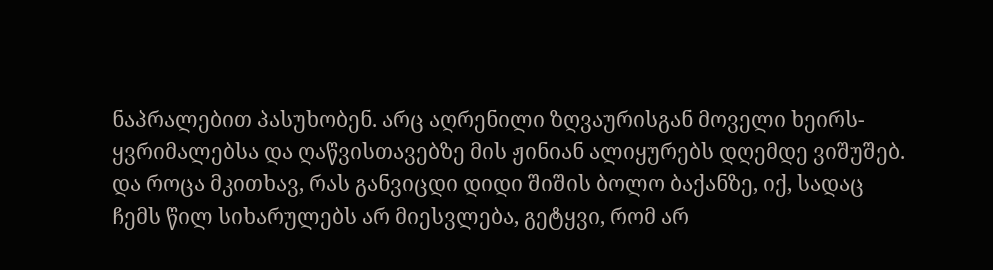ნაპრალებით პასუხობენ. არც აღრენილი ზღვაურისგან მოველი ხეირს- ყვრიმალებსა და ღაწვისთავებზე მის ჟინიან ალიყურებს დღემდე ვიშუშებ.
და როცა მკითხავ, რას განვიცდი დიდი შიშის ბოლო ბაქანზე, იქ, სადაც ჩემს წილ სიხარულებს არ მიესვლება, გეტყვი, რომ არ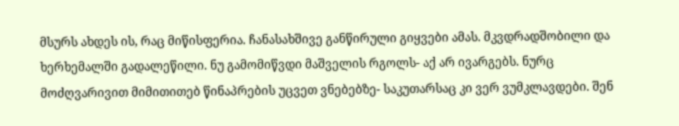მსურს ახდეს ის, რაც მიწისფერია. ჩანასახშივე განწირული გიყვები ამას. მკვდრადშობილი და ხერხემალში გადალეწილი. ნუ გამომიწვდი მაშველის რგოლს- აქ არ ივარგებს. ნურც მოძღვარივით მიმითითებ წინაპრების უცვეთ ვნებებზე- საკუთარსაც კი ვერ ვუმკლავდები. შენ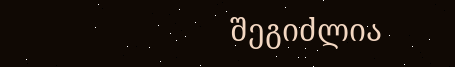შეგიძლია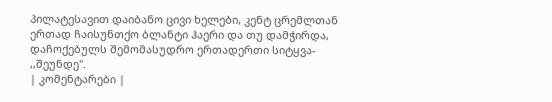პილატესავით დაიბანო ცივი ხელები, კენტ ცრემლთან ერთად ჩაისუნთქო ბლანტი ჰაერი და თუ დამჭირდა, დაჩოქებულს შემომასუდრო ერთადერთი სიტყვა- ,,შეუნდე".
| კომენტარები |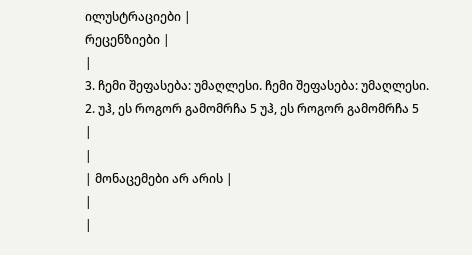ილუსტრაციები |
რეცენზიები |
|
3. ჩემი შეფასება: უმაღლესი. ჩემი შეფასება: უმაღლესი.
2. უჰ, ეს როგორ გამომრჩა 5 უჰ, ეს როგორ გამომრჩა 5
|
|
| მონაცემები არ არის |
|
|